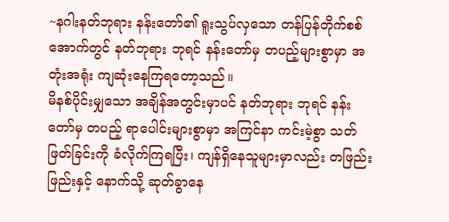~နဂါးနတ်ဘုရား နန်းတော်၏ ရူးသွပ်လှသော တန်ပြန်တိုက်စစ်အောက်တွင် နတ်ဘုရား ဘုရင် နန်းတော်မှ တပည့်များစွာမှာ အတုံးအရုံး ကျဆုံးနေကြရတော့သည်။
မိနစ်ပိုင်းမျှသော အချိန်အတွင်းမှာပင် နတ်ဘုရား ဘုရင် နန်းတော်မှ တပည့် ရာပေါင်းများစွာမှာ အကြင်နာ ကင်းမဲ့စွာ သတ်ဖြတ်ခြင်းကို ခံလိုက်ကြရပြီး၊ ကျန်ရှိနေသူများမှာလည်း တဖြည်းဖြည်းနှင့် နောက်သို့ ဆုတ်ခွာနေ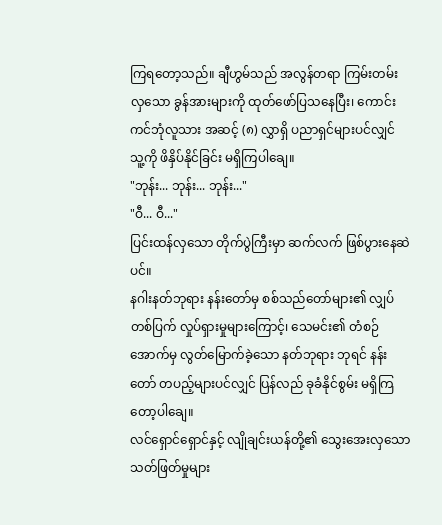ကြရတော့သည်။ ချီဟွမ်သည် အလွန်တရာ ကြမ်းတမ်းလှသော ခွန်အားများကို ထုတ်ဖော်ပြသနေပြီး၊ ကောင်းကင်ဘုံလူသား အဆင့် (၈) လွှာရှိ ပညာရှင်များပင်လျှင် သူ့ကို ဖိနှိပ်နိုင်ခြင်း မရှိကြပါချေ။
"ဘုန်း... ဘုန်း... ဘုန်း..."
"ဝီ... ဝီ..."
ပြင်းထန်လှသော တိုက်ပွဲကြီးမှာ ဆက်လက် ဖြစ်ပွားနေဆဲပင်။
နဂါးနတ်ဘုရား နန်းတော်မှ စစ်သည်တော်များ၏ လျှပ်တစ်ပြက် လှုပ်ရှားမှုများကြောင့်၊ သေမင်း၏ တံစဉ်အောက်မှ လွတ်မြောက်ခဲ့သော နတ်ဘုရား ဘုရင် နန်းတော် တပည့်များပင်လျှင် ပြန်လည် ခုခံနိုင်စွမ်း မရှိကြတော့ပါချေ။
လင်ရှောင်ရှောင်နှင့် လျိုချင်းယန်တို့၏ သွေးအေးလှသော သတ်ဖြတ်မှုများ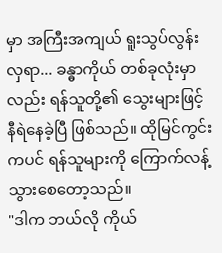မှာ အကြီးအကျယ် ရူးသွပ်လွန်းလှရာ... ခန္ဓာကိုယ် တစ်ခုလုံးမှာလည်း ရန်သူတို့၏ သွေးများဖြင့် နီရဲနေခဲ့ပြီ ဖြစ်သည်။ ထိုမြင်ကွင်းကပင် ရန်သူများကို ကြောက်လန့်သွားစေတော့သည်။
"ဒါက ဘယ်လို ကိုယ်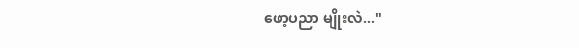ဖော့ပညာ မျိုးလဲ..."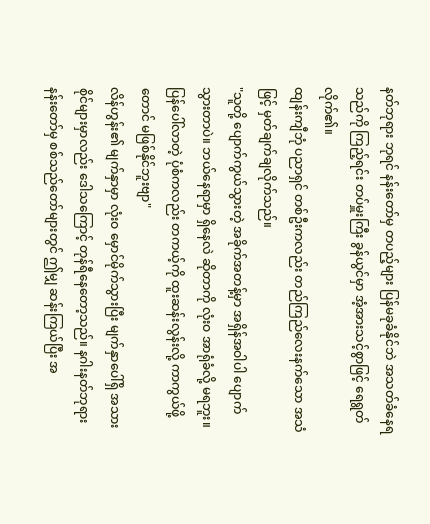နတ်ဘုရား ဘုရင် နန်းတော်မှ တပည့်များ ပြန်မခုခံနိုင်ဘဲ အသတ်ခံနေရသည်ကို ကြည့်ရင်း တပ်မှူးကြီး ခွန်ယွင်မှာ အံ့အားသင့်စွာဖြင့် ရေရွတ်လိုက်၏။
ထျန်းကျီဘုံ ပညာရှင် တစ်ဦးကလည်း တည်ကြည်လေးနက်သော အသံဖြင့် မှတ်ချက်ချလိုက်သည်။
"သူတို့ ပျောက်ကွယ်သွားတဲ့ အခိုက်အတန့်မှာ အရှိန်အဝါပါ ပျောက်သွားတာပဲ။ ဘယ်နေရာမှာ ရှိနေလဲ ဆိုတာကို လုံးဝ အာရုံခံလို့ မရဘူး။ ပြန်ပေါ်လာတဲ့ ပုံစံကလည်း တကယ့်ကို ထူးဆန်းလွန်းလို့ ကာကွယ်ဖို့တောင် မဖြစ်နိုင်ဘူးဗျာ"
လိန်ဟွန်း၏ မျက်နှာမှာ လုံးဝ မှောင်မိုက်သွားပြီး မျက်နှာပေါ်ရှိ အသားစိုင်များမှာလည်း ဒေါသကြောင့် တုန်ရီနေတော့သည်။ နဂါးနတ်ဘုရား နန်းတော်မှ စစ်သည်တော်များတွင် ဤမျှ ဆန်းကြယ်ပြီး အ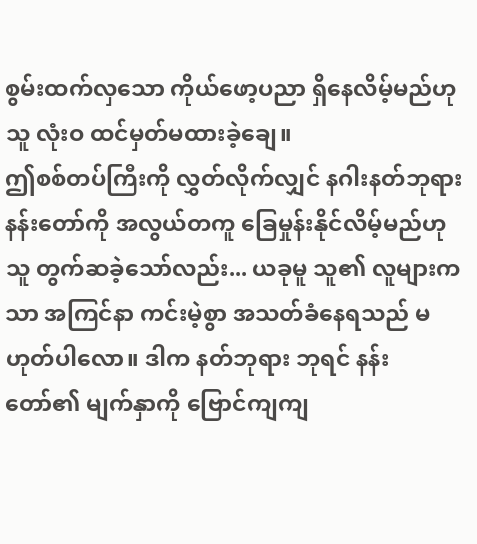စွမ်းထက်လှသော ကိုယ်ဖော့ပညာ ရှိနေလိမ့်မည်ဟု သူ လုံးဝ ထင်မှတ်မထားခဲ့ချေ။
ဤစစ်တပ်ကြီးကို လွှတ်လိုက်လျှင် နဂါးနတ်ဘုရား နန်းတော်ကို အလွယ်တကူ ခြေမှုန်းနိုင်လိမ့်မည်ဟု သူ တွက်ဆခဲ့သော်လည်း... ယခုမူ သူ၏ လူများကသာ အကြင်နာ ကင်းမဲ့စွာ အသတ်ခံနေရသည် မဟုတ်ပါလော။ ဒါက နတ်ဘုရား ဘုရင် နန်းတော်၏ မျက်နှာကို ဗြောင်ကျကျ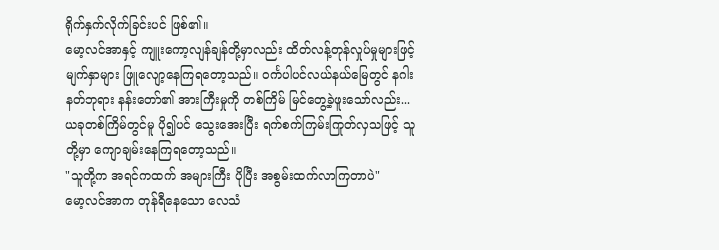ရိုက်နှက်လိုက်ခြင်းပင် ဖြစ်၏။
မော့လင်အာနှင့် ကျူးကော့လျန်ချန်တို့မှာလည်း ထိတ်လန့်တုန်လှုပ်မှုများဖြင့် မျက်နှာများ ဖြူလျော့နေကြရတော့သည်။ ဝင်္ကပါပင်လယ်နယ်မြေတွင် နဂါးနတ်ဘုရား နန်းတော်၏ အားကြီးမှုကို တစ်ကြိမ် မြင်တွေ့ခဲ့ဖူးသော်လည်း... ယခုတစ်ကြိမ်တွင်မူ ပို၍ပင် သွေးအေးပြီး ရက်စက်ကြမ်းကြုတ်လှသဖြင့် သူတို့မှာ ကျောချမ်းနေကြရတော့သည်။
"သူတို့က အရင်ကထက် အများကြီး ပိုပြီး အစွမ်းထက်လာကြတာပဲ"
မော့လင်အာက တုန်ရီနေသော လေသံ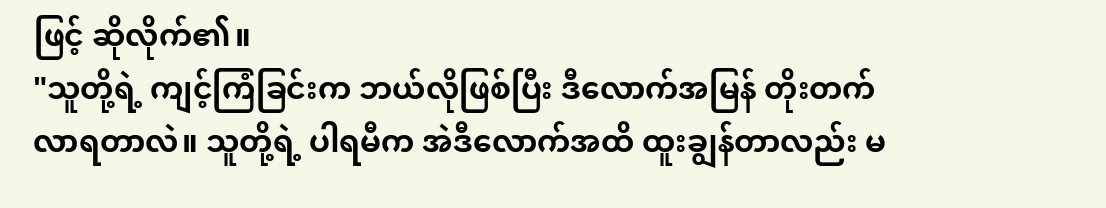ဖြင့် ဆိုလိုက်၏။
"သူတို့ရဲ့ ကျင့်ကြံခြင်းက ဘယ်လိုဖြစ်ပြီး ဒီလောက်အမြန် တိုးတက်လာရတာလဲ။ သူတို့ရဲ့ ပါရမီက အဲဒီလောက်အထိ ထူးချွန်တာလည်း မ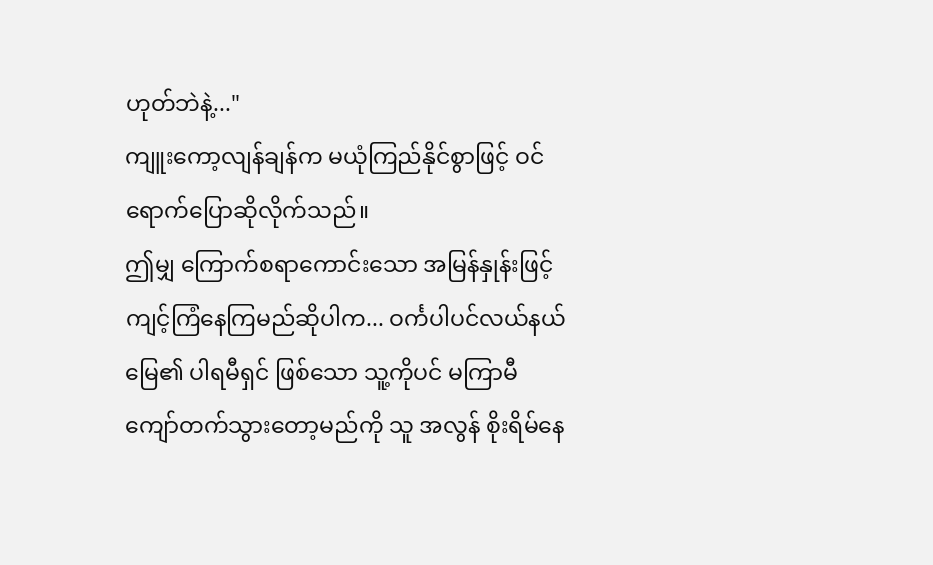ဟုတ်ဘဲနဲ့..."
ကျူးကော့လျန်ချန်က မယုံကြည်နိုင်စွာဖြင့် ဝင်ရောက်ပြောဆိုလိုက်သည်။
ဤမျှ ကြောက်စရာကောင်းသော အမြန်နှုန်းဖြင့် ကျင့်ကြံနေကြမည်ဆိုပါက... ဝင်္ကပါပင်လယ်နယ်မြေ၏ ပါရမီရှင် ဖြစ်သော သူ့ကိုပင် မကြာမီ ကျော်တက်သွားတော့မည်ကို သူ အလွန် စိုးရိမ်နေ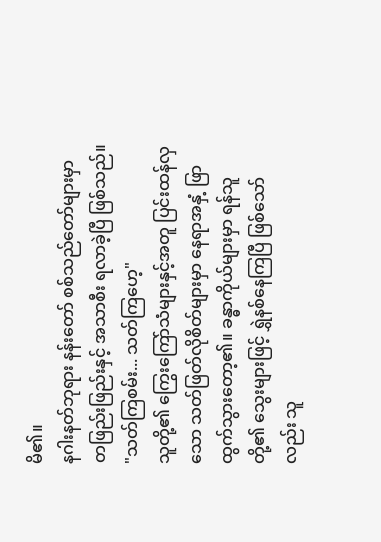မိ၏။
နဂါးနတ်ဘုရား နန်းတော် စစ်သည်တော်များမှာ တဖြည်းဖြည်းနှင့် အသာစီး ရလာခဲ့ပြီ ဖြစ်သည်။
"သတ်ကြစမ်း... သတ်ကြဟေ့"
သူတို့၏ ကြွေးကြော်သံများနှင့်အတူ ပြင်းထန်လှသော သတ်ဖြတ်လိုစိတ်များမှာ နေရာအနှံ့ ဖြာထွက်သွားတော့၏။ ခန္ဓာကိုယ်များမှာ ရန်သူတို့၏ သွေးများဖြင့် ရွှဲနစ်နေကြပြီ ဖြစ်သော်လည်း သူ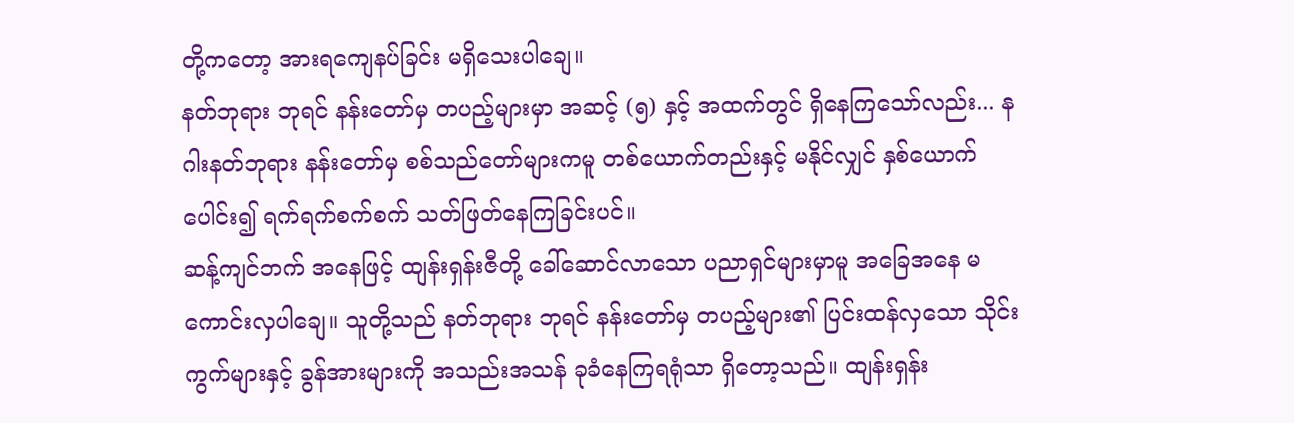တို့ကတော့ အားရကျေနပ်ခြင်း မရှိသေးပါချေ။
နတ်ဘုရား ဘုရင် နန်းတော်မှ တပည့်များမှာ အဆင့် (၅) နှင့် အထက်တွင် ရှိနေကြသော်လည်း... နဂါးနတ်ဘုရား နန်းတော်မှ စစ်သည်တော်များကမူ တစ်ယောက်တည်းနှင့် မနိုင်လျှင် နှစ်ယောက်ပေါင်း၍ ရက်ရက်စက်စက် သတ်ဖြတ်နေကြခြင်းပင်။
ဆန့်ကျင်ဘက် အနေဖြင့် ထျန်းရှန်းဇီတို့ ခေါ်ဆောင်လာသော ပညာရှင်များမှာမူ အခြေအနေ မကောင်းလှပါချေ။ သူတို့သည် နတ်ဘုရား ဘုရင် နန်းတော်မှ တပည့်များ၏ ပြင်းထန်လှသော သိုင်းကွက်များနှင့် ခွန်အားများကို အသည်းအသန် ခုခံနေကြရရုံသာ ရှိတော့သည်။ ထျန်းရှန်း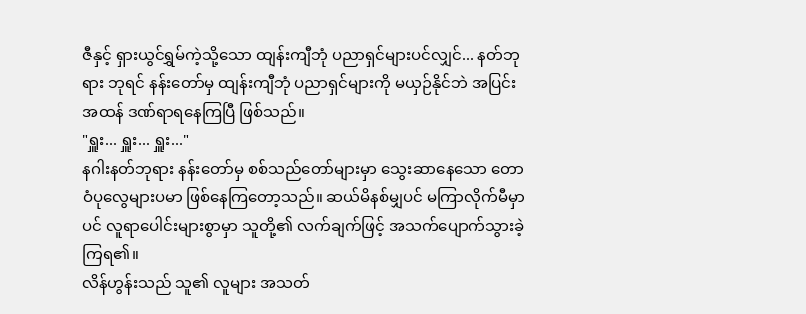ဇီနှင့် ရှားယွင်ရွှမ်ကဲ့သို့သော ထျန်းကျီဘုံ ပညာရှင်များပင်လျှင်... နတ်ဘုရား ဘုရင် နန်းတော်မှ ထျန်းကျီဘုံ ပညာရှင်များကို မယှဉ်နိုင်ဘဲ အပြင်းအထန် ဒဏ်ရာရနေကြပြီ ဖြစ်သည်။
"ရှူး... ရှူး... ရှူး..."
နဂါးနတ်ဘုရား နန်းတော်မှ စစ်သည်တော်များမှာ သွေးဆာနေသော တောဝံပုလွေများပမာ ဖြစ်နေကြတော့သည်။ ဆယ်မိနစ်မျှပင် မကြာလိုက်မီမှာပင် လူရာပေါင်းများစွာမှာ သူတို့၏ လက်ချက်ဖြင့် အသက်ပျောက်သွားခဲ့ကြရ၏။
လိန်ဟွန်းသည် သူ၏ လူများ အသတ်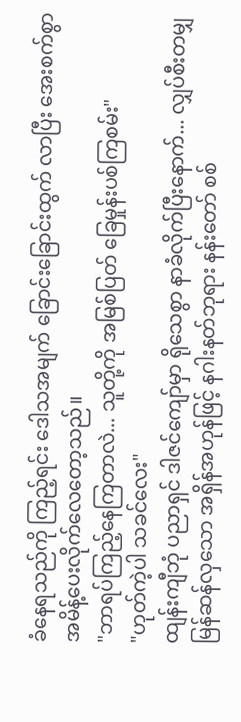ခံနေရသည်ကို ကြည့်ရင်း ဒေါသအမျက် ခြောင်းခြောင်းထွက် လာပြီး အေးစက်စွာ အမိန့်ပေးလိုက်လေတော့သည်။
"ဘာရပ်ကြည့်နေကြတာလဲ... သူတို့ကို အမြစ်ပြတ် ခြေမှုန်းပစ်ကြစမ်း"
"ဟုတ်ကဲ့ပါ သခင်လေး"
ထျန်းကျီဘုံ ပညာရှင် ဒါဇင်ကျော်မှာ ရိုသေစွာ နာခံလိုက်ပြီးနောက်... လျှပ်စီးတမျှ မြန်ဆန်လှသော အရှိန်အဟုန်ဖြင့် နဂါးနတ်ဘုရား နန်းတော် စစ်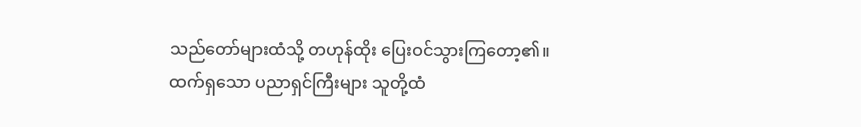သည်တော်များထံသို့ တဟုန်ထိုး ပြေးဝင်သွားကြတော့၏။
ထက်ရှသော ပညာရှင်ကြီးများ သူတို့ထံ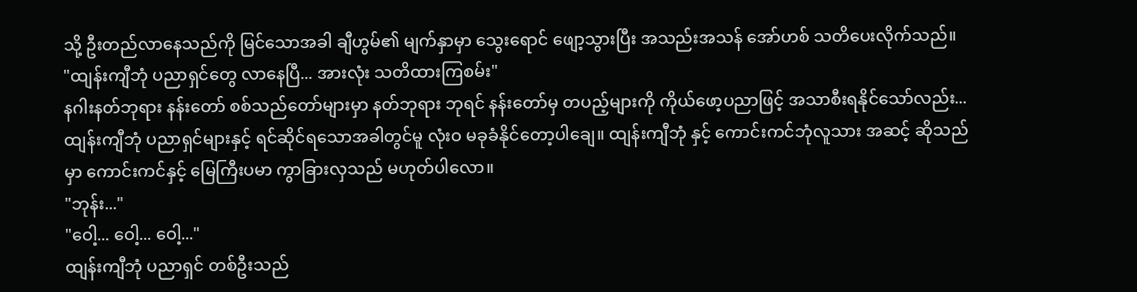သို့ ဦးတည်လာနေသည်ကို မြင်သောအခါ ချီဟွမ်၏ မျက်နှာမှာ သွေးရောင် ဖျော့သွားပြီး အသည်းအသန် အော်ဟစ် သတိပေးလိုက်သည်။
"ထျန်းကျီဘုံ ပညာရှင်တွေ လာနေပြီ... အားလုံး သတိထားကြစမ်း"
နဂါးနတ်ဘုရား နန်းတော် စစ်သည်တော်များမှာ နတ်ဘုရား ဘုရင် နန်းတော်မှ တပည့်များကို ကိုယ်ဖော့ပညာဖြင့် အသာစီးရနိုင်သော်လည်း... ထျန်းကျီဘုံ ပညာရှင်များနှင့် ရင်ဆိုင်ရသောအခါတွင်မူ လုံးဝ မခုခံနိုင်တော့ပါချေ။ ထျန်းကျီဘုံ နှင့် ကောင်းကင်ဘုံလူသား အဆင့် ဆိုသည်မှာ ကောင်းကင်နှင့် မြေကြီးပမာ ကွာခြားလှသည် မဟုတ်ပါလော။
"ဘုန်း..."
"ဝေါ့... ဝေါ့... ဝေါ့..."
ထျန်းကျီဘုံ ပညာရှင် တစ်ဦးသည်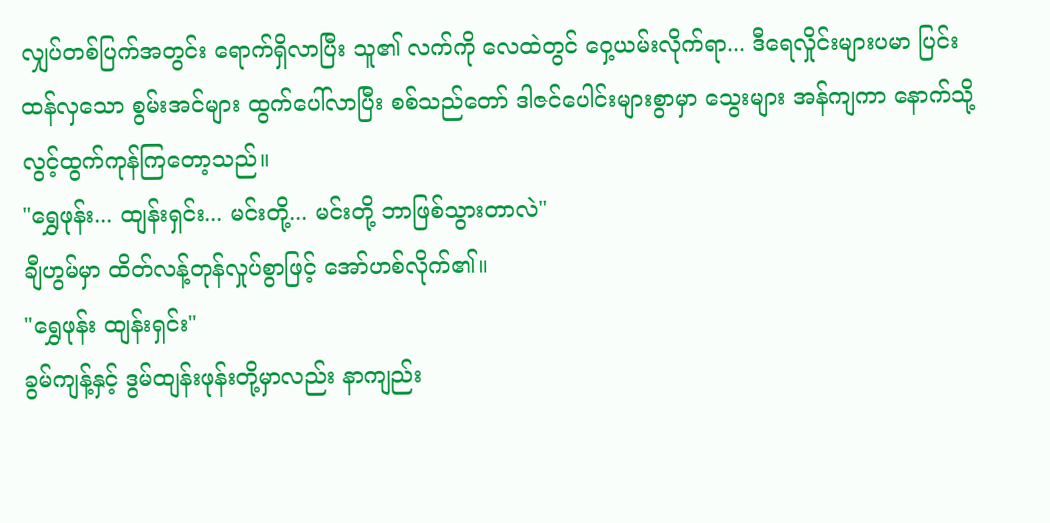လျှပ်တစ်ပြက်အတွင်း ရောက်ရှိလာပြီး သူ၏ လက်ကို လေထဲတွင် ဝှေ့ယမ်းလိုက်ရာ... ဒီရေလှိုင်းများပမာ ပြင်းထန်လှသော စွမ်းအင်များ ထွက်ပေါ်လာပြီး စစ်သည်တော် ဒါဇင်ပေါင်းများစွာမှာ သွေးများ အန်ကျကာ နောက်သို့ လွင့်ထွက်ကုန်ကြတော့သည်။
"ရွှေဖုန်း... ထျန်းရှင်း... မင်းတို့... မင်းတို့ ဘာဖြစ်သွားတာလဲ"
ချီဟွမ်မှာ ထိတ်လန့်တုန်လှုပ်စွာဖြင့် အော်ဟစ်လိုက်၏။
"ရွှေဖုန်း ထျန်းရှင်း"
ခွမ်ကျန့်နှင့် ဒွမ်ထျန်းဖုန်းတို့မှာလည်း နာကျည်း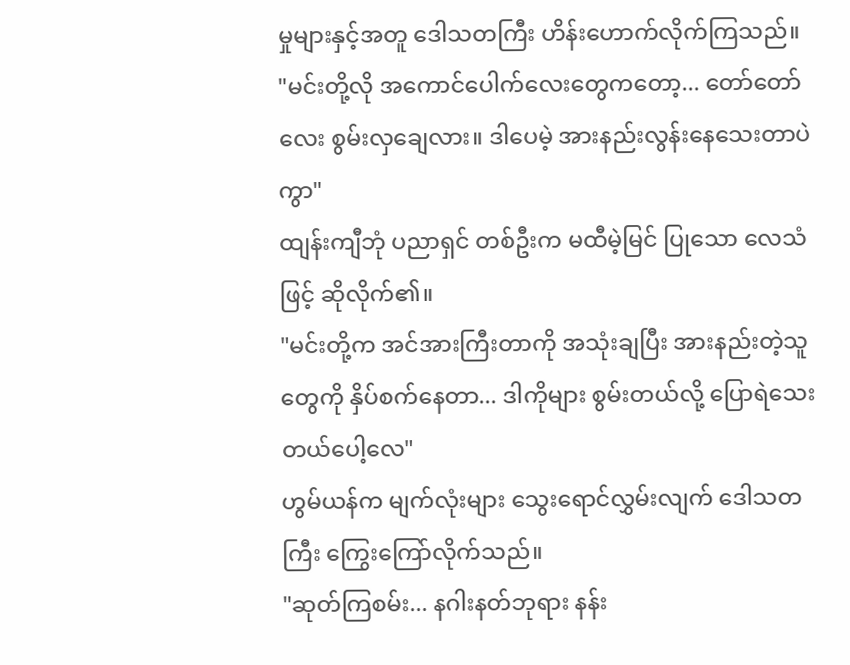မှုများနှင့်အတူ ဒေါသတကြီး ဟိန်းဟောက်လိုက်ကြသည်။
"မင်းတို့လို အကောင်ပေါက်လေးတွေကတော့... တော်တော်လေး စွမ်းလှချေလား။ ဒါပေမဲ့ အားနည်းလွန်းနေသေးတာပဲကွာ"
ထျန်းကျီဘုံ ပညာရှင် တစ်ဦးက မထီမဲ့မြင် ပြုသော လေသံဖြင့် ဆိုလိုက်၏။
"မင်းတို့က အင်အားကြီးတာကို အသုံးချပြီး အားနည်းတဲ့သူတွေကို နှိပ်စက်နေတာ... ဒါကိုများ စွမ်းတယ်လို့ ပြောရဲသေးတယ်ပေါ့လေ"
ဟွမ်ယန်က မျက်လုံးများ သွေးရောင်လွှမ်းလျက် ဒေါသတကြီး ကြွေးကြော်လိုက်သည်။
"ဆုတ်ကြစမ်း... နဂါးနတ်ဘုရား နန်း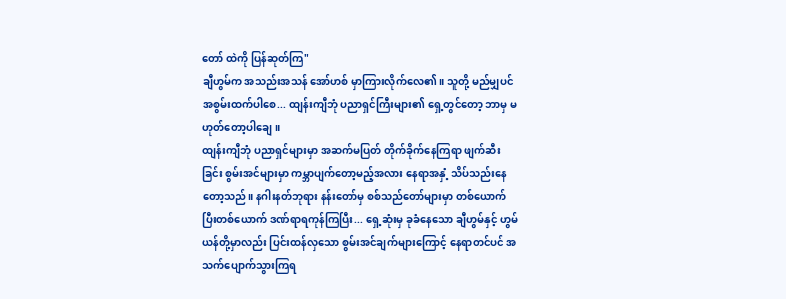တော် ထဲကို ပြန်ဆုတ်ကြ"
ချီဟွမ်က အသည်းအသန် အော်ဟစ် မှာကြားလိုက်လေ၏။ သူတို့ မည်မျှပင် အစွမ်းထက်ပါစေ... ထျန်းကျီဘုံ ပညာရှင်ကြီးများ၏ ရှေ့တွင်တော့ ဘာမှ မဟုတ်တော့ပါချေ။
ထျန်းကျီဘုံ ပညာရှင်များမှာ အဆက်မပြတ် တိုက်ခိုက်နေကြရာ ဖျက်ဆီးခြင်း စွမ်းအင်များမှာ ကမ္ဘာပျက်တော့မည့်အလား နေရာအနှံ့ သိပ်သည်းနေတော့သည်။ နဂါးနတ်ဘုရား နန်းတော်မှ စစ်သည်တော်များမှာ တစ်ယောက်ပြီးတစ်ယောက် ဒဏ်ရာရကုန်ကြပြီး... ရှေ့ဆုံးမှ ခုခံနေသော ချီဟွမ်နှင့် ဟွမ်ယန်တို့မှာလည်း ပြင်းထန်လှသော စွမ်းအင်ချက်များကြောင့် နေရာတင်ပင် အသက်ပျောက်သွားကြရ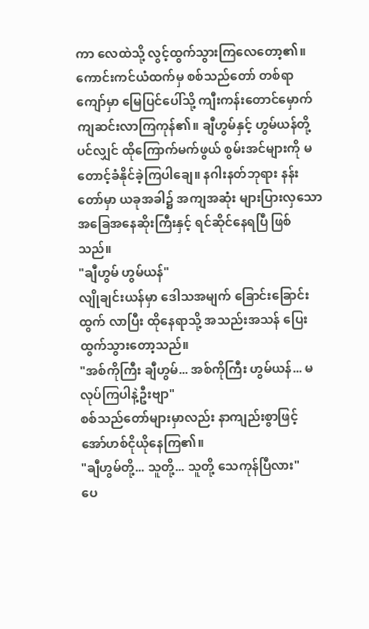ကာ လေထဲသို့ လွင့်ထွက်သွားကြလေတော့၏။
ကောင်းကင်ယံထက်မှ စစ်သည်တော် တစ်ရာကျော်မှာ မြေပြင်ပေါ်သို့ ကျီးကန်းတောင်မှောက် ကျဆင်းလာကြကုန်၏။ ချီဟွမ်နှင့် ဟွမ်ယန်တို့ပင်လျှင် ထိုကြောက်မက်ဖွယ် စွမ်းအင်များကို မတောင့်ခံနိုင်ခဲ့ကြပါချေ။ နဂါးနတ်ဘုရား နန်းတော်မှာ ယခုအခါ၌ အကျအဆုံး များပြားလှသော အခြေအနေဆိုးကြီးနှင့် ရင်ဆိုင်နေရပြီ ဖြစ်သည်။
"ချီဟွမ် ဟွမ်ယန်"
လျိုချင်းယန်မှာ ဒေါသအမျက် ခြောင်းခြောင်းထွက် လာပြီး ထိုနေရာသို့ အသည်းအသန် ပြေးထွက်သွားတော့သည်။
"အစ်ကိုကြီး ချီဟွမ်... အစ်ကိုကြီး ဟွမ်ယန်... မလုပ်ကြပါနဲ့ဦးဗျာ"
စစ်သည်တော်များမှာလည်း နာကျည်းစွာဖြင့် အော်ဟစ်ငိုယိုနေကြ၏။
"ချီဟွမ်တို့... သူတို့... သူတို့ သေကုန်ပြီလား"
ပေ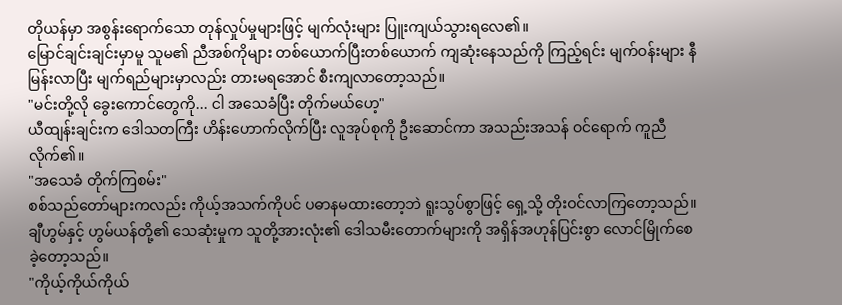တိုယန်မှာ အစွန်းရောက်သော တုန်လှုပ်မှုများဖြင့် မျက်လုံးများ ပြူးကျယ်သွားရလေ၏။
မြောင်ချင်းချင်းမှာမူ သူမ၏ ညီအစ်ကိုများ တစ်ယောက်ပြီးတစ်ယောက် ကျဆုံးနေသည်ကို ကြည့်ရင်း မျက်ဝန်းများ နီမြန်းလာပြီး မျက်ရည်များမှာလည်း တားမရအောင် စီးကျလာတော့သည်။
"မင်းတို့လို ခွေးကောင်တွေကို... ငါ အသေခံပြီး တိုက်မယ်ဟေ့"
ယီထျန်းချင်းက ဒေါသတကြီး ဟိန်းဟောက်လိုက်ပြီး လူအုပ်စုကို ဦးဆောင်ကာ အသည်းအသန် ဝင်ရောက် ကူညီလိုက်၏။
"အသေခံ တိုက်ကြစမ်း"
စစ်သည်တော်များကလည်း ကိုယ့်အသက်ကိုပင် ပဓာနမထားတော့ဘဲ ရူးသွပ်စွာဖြင့် ရှေ့သို့ တိုးဝင်လာကြတော့သည်။ ချီဟွမ်နှင့် ဟွမ်ယန်တို့၏ သေဆုံးမှုက သူတို့အားလုံး၏ ဒေါသမီးတောက်များကို အရှိန်အဟုန်ပြင်းစွာ လောင်မြိုက်စေခဲ့တော့သည်။
"ကိုယ့်ကိုယ်ကိုယ်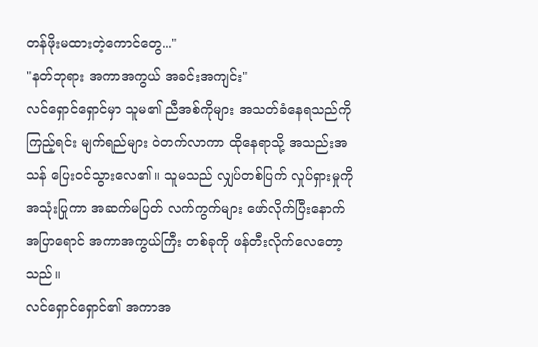တန်ဖိုးမထားတဲ့ကောင်တွေ..."
"နတ်ဘုရား အကာအကွယ် အခင်းအကျင်း"
လင်ရှောင်ရှောင်မှာ သူမ၏ ညီအစ်ကိုများ အသတ်ခံနေရသည်ကို ကြည့်ရင်း မျက်ရည်များ ဝဲတက်လာကာ ထိုနေရာသို့ အသည်းအသန် ပြေးဝင်သွားလေ၏။ သူမသည် လျှပ်တစ်ပြက် လှုပ်ရှားမှုကို အသုံးပြုကာ အဆက်မပြတ် လက်ကွက်များ ဖော်လိုက်ပြီးနောက် အပြာရောင် အကာအကွယ်ကြီး တစ်ခုကို ဖန်တီးလိုက်လေတော့သည်။
လင်ရှောင်ရှောင်၏ အကာအ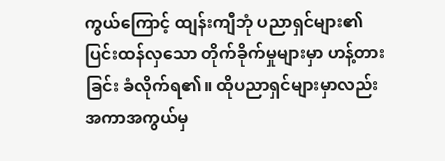ကွယ်ကြောင့် ထျန်းကျီဘုံ ပညာရှင်များ၏ ပြင်းထန်လှသော တိုက်ခိုက်မှုများမှာ ဟန့်တားခြင်း ခံလိုက်ရ၏။ ထိုပညာရှင်များမှာလည်း အကာအကွယ်မှ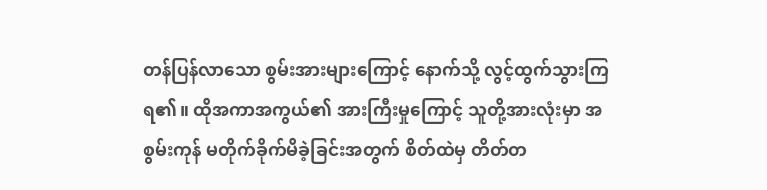တန်ပြန်လာသော စွမ်းအားများကြောင့် နောက်သို့ လွင့်ထွက်သွားကြရ၏။ ထိုအကာအကွယ်၏ အားကြီးမှုကြောင့် သူတို့အားလုံးမှာ အစွမ်းကုန် မတိုက်ခိုက်မိခဲ့ခြင်းအတွက် စိတ်ထဲမှ တိတ်တ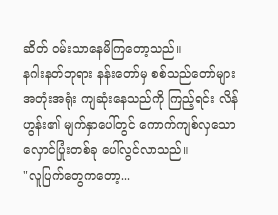ဆိတ် ဝမ်းသာနေမိကြတော့သည်။
နဂါးနတ်ဘုရား နန်းတော်မှ စစ်သည်တော်များ အတုံးအရုံး ကျဆုံးနေသည်ကို ကြည့်ရင်း လိန်ဟွန်း၏ မျက်နှာပေါ်တွင် ကောက်ကျစ်လှသော လှောင်ပြုံးတစ်ခု ပေါ်လွင်လာသည်။
"လူပြက်တွေကတော့...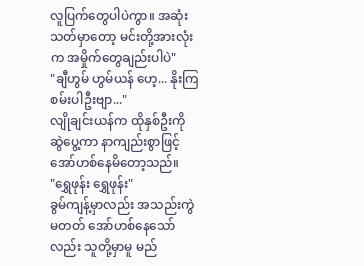လူပြက်တွေပါပဲကွာ။ အဆုံးသတ်မှာတော့ မင်းတို့အားလုံးက အမှိုက်တွေချည်းပါပဲ"
"ချီဟွမ် ဟွမ်ယန် ဟေ့... နိုးကြစမ်းပါဦးဗျာ..."
လျိုချင်းယန်က ထိုနှစ်ဦးကို ဆွဲပွေ့ကာ နာကျည်းစွာဖြင့် အော်ဟစ်နေမိတော့သည်။
"ရွှေဖုန်း ရွှေဖုန်း"
ခွမ်ကျန့်မှာလည်း အသည်းကွဲမတတ် အော်ဟစ်နေသော်လည်း သူတို့မှာမူ မည်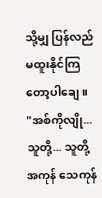သို့မျှ ပြန်လည် မထူးနိုင်ကြတော့ပါချေ။
"အစ်ကိုလျို... သူတို့... သူတို့ အကုန် သေကုန်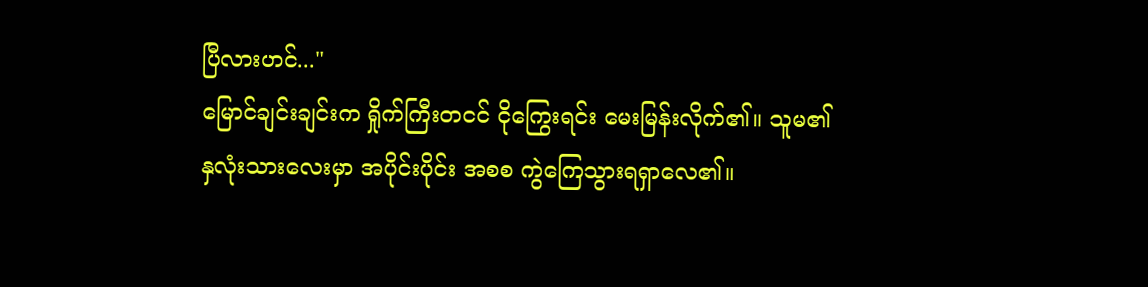ပြီလားဟင်..."
မြောင်ချင်းချင်းက ရှိုက်ကြီးတငင် ငိုကြွေးရင်း မေးမြန်းလိုက်၏။ သူမ၏ နှလုံးသားလေးမှာ အပိုင်းပိုင်း အစစ ကွဲကြေသွားရရှာလေ၏။